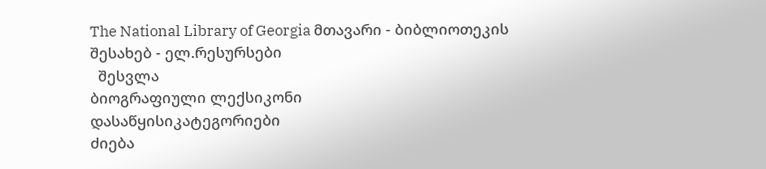The National Library of Georgia მთავარი - ბიბლიოთეკის შესახებ - ელ.რესურსები
  შესვლა
ბიოგრაფიული ლექსიკონი
დასაწყისიკატეგორიები
ძიება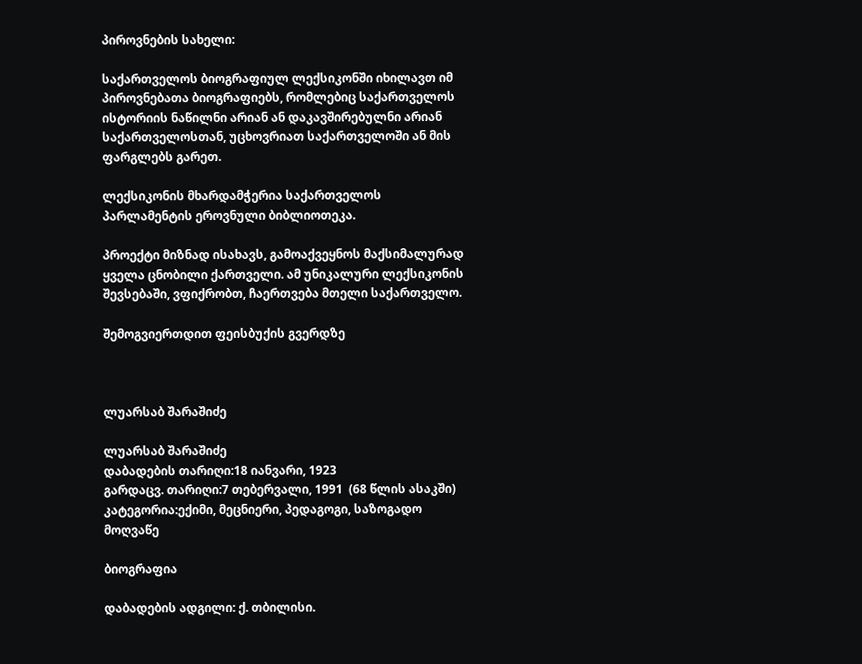პიროვნების სახელი:

საქართველოს ბიოგრაფიულ ლექსიკონში იხილავთ იმ პიროვნებათა ბიოგრაფიებს, რომლებიც საქართველოს ისტორიის ნაწილნი არიან ან დაკავშირებულნი არიან საქართველოსთან, უცხოვრიათ საქართველოში ან მის ფარგლებს გარეთ.

ლექსიკონის მხარდამჭერია საქართველოს პარლამენტის ეროვნული ბიბლიოთეკა.

პროექტი მიზნად ისახავს, გამოაქვეყნოს მაქსიმალურად ყველა ცნობილი ქართველი. ამ უნიკალური ლექსიკონის შევსებაში, ვფიქრობთ, ჩაერთვება მთელი საქართველო.

შემოგვიერთდით ფეისბუქის გვერდზე



ლუარსაბ შარაშიძე

ლუარსაბ შარაშიძე
დაბადების თარიღი:18 იანვარი, 1923
გარდაცვ. თარიღი:7 თებერვალი, 1991  (68 წლის ასაკში)
კატეგორია:ექიმი, მეცნიერი, პედაგოგი, საზოგადო მოღვაწე

ბიოგრაფია

დაბადების ადგილი: ქ. თბილისი.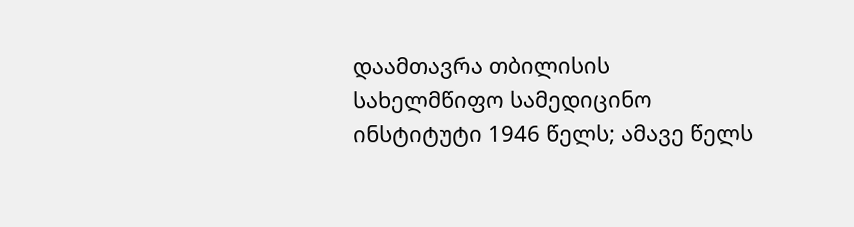დაამთავრა თბილისის სახელმწიფო სამედიცინო ინსტიტუტი 1946 წელს; ამავე წელს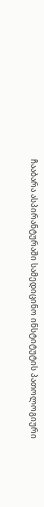ჩააბარა ასპირანტურაში სამედიცინო ინსტიტუტის პათოლოგიური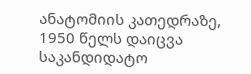ანატომიის კათედრაზე, 1950 წელს დაიცვა საკანდიდატო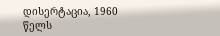დისერტაცია, 1960 წელს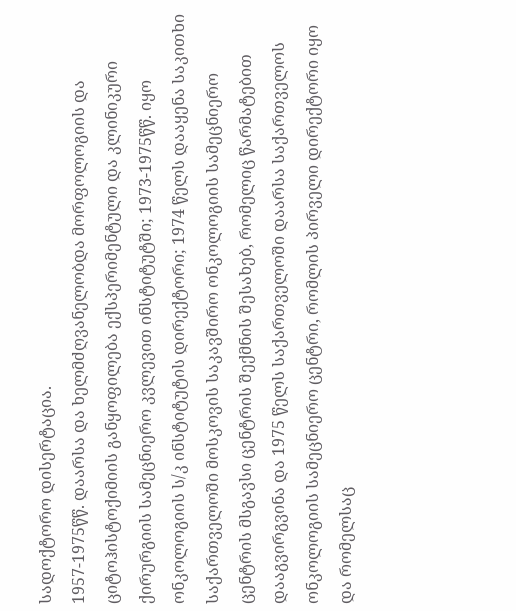სადოქტორო დისერტაცია.
1957-1975წწ. დაარსა და ხელმძღვანელობდა მორფოლოგიის და ციტოჰისტოქიმიის განყოფილება ექსპერიმენტული და კლინიკური ქირურგიის სამეცნიერო კვლევით ინსტიტუტში; 1973-1975წწ. იყო ონკოლოგიის ს/კ ინსტიტუტის დირექტორი; 1974 წელს დააყენა საკითხი საქართველოში მოსკოვის საკავშირო ონკოლოგიის სამეცნიერო ცენტრის მსგავსი ცენტრის შექმნის შესახებ, რომელიც წარმატებით დააგვირგვინა და 1975 წელს საქართველოში დაარსა საქართველოს ონკოლოგიის სამეცნიერო ცენტრი, რომლის პირველი დირექტორი იყო და რომელსაც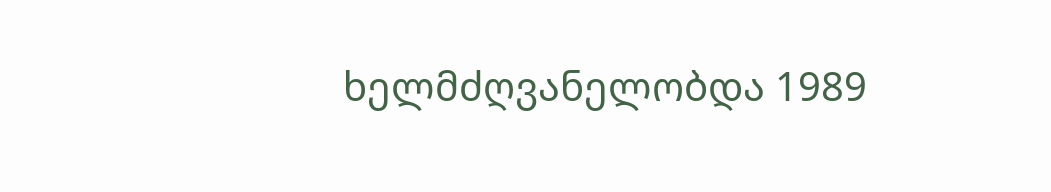ხელმძღვანელობდა 1989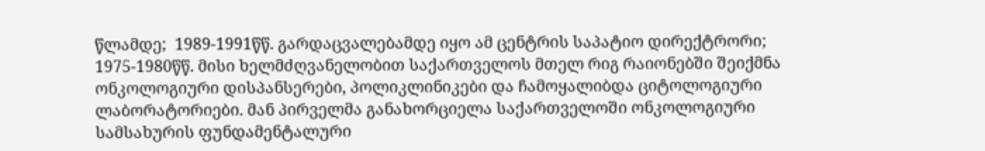წლამდე;  1989-1991წწ. გარდაცვალებამდე იყო ამ ცენტრის საპატიო დირექტრორი; 1975-1980წწ. მისი ხელმძღვანელობით საქართველოს მთელ რიგ რაიონებში შეიქმნა ონკოლოგიური დისპანსერები, პოლიკლინიკები და ჩამოყალიბდა ციტოლოგიური ლაბორატორიები. მან პირველმა განახორციელა საქართველოში ონკოლოგიური სამსახურის ფუნდამენტალური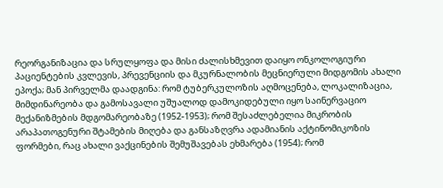რეორგანიზაცია და სრულყოფა და მისი ძალისხმევით დაიყო ონკოლოგიური პაციენტების კვლევის, პრევენციის და მკურნალობის მეცნიერული მიდგომის ახალი ეპოქა; მან პირველმა დაადგინა: რომ ტუბერკულოზის აღმოცენება, ლოკალიზაცია, მიმდინარეობა და გამოსავალი უშუალოდ დამოკიდებული იყო საინერვაციო მექანიზმების მდგომარეობაზე (1952-1953); რომ შესაძლებელია მიკრობის არაპათოგენური შტამების მიღება და განსაზღვრა ადამიანის აქტინომიკოზის ფორმები, რაც ახალი ვაქცინების შემუშავებას ეხმარება (1954); რომ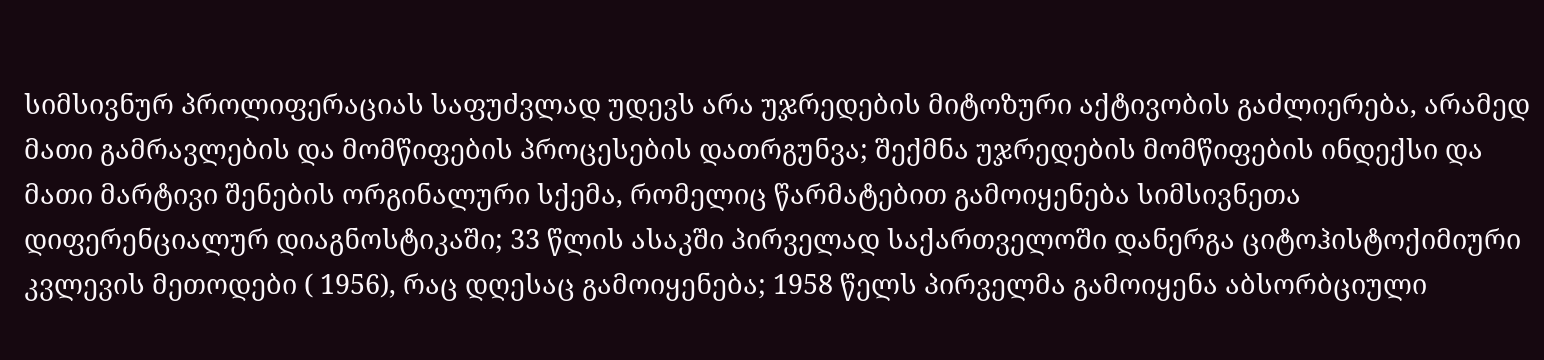სიმსივნურ პროლიფერაციას საფუძვლად უდევს არა უჯრედების მიტოზური აქტივობის გაძლიერება, არამედ მათი გამრავლების და მომწიფების პროცესების დათრგუნვა; შექმნა უჯრედების მომწიფების ინდექსი და მათი მარტივი შენების ორგინალური სქემა, რომელიც წარმატებით გამოიყენება სიმსივნეთა დიფერენციალურ დიაგნოსტიკაში; 33 წლის ასაკში პირველად საქართველოში დანერგა ციტოჰისტოქიმიური კვლევის მეთოდები ( 1956), რაც დღესაც გამოიყენება; 1958 წელს პირველმა გამოიყენა აბსორბციული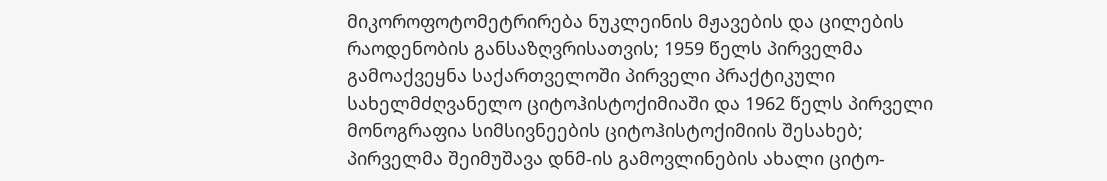მიკოროფოტომეტრირება ნუკლეინის მჟავების და ცილების რაოდენობის განსაზღვრისათვის; 1959 წელს პირველმა გამოაქვეყნა საქართველოში პირველი პრაქტიკული სახელმძღვანელო ციტოჰისტოქიმიაში და 1962 წელს პირველი მონოგრაფია სიმსივნეების ციტოჰისტოქიმიის შესახებ; პირველმა შეიმუშავა დნმ-ის გამოვლინების ახალი ციტო-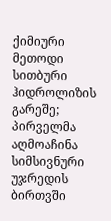ქიმიური მეთოდი სითბური ჰიდროლიზის გარეშე; პირველმა აღმოაჩინა სიმსივნური უჯრედის ბირთვში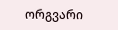ორგვარი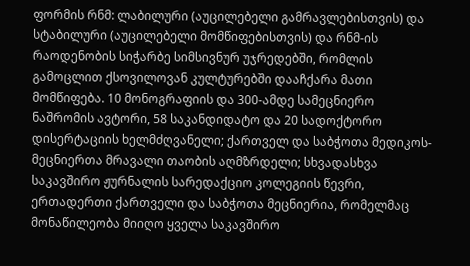ფორმის რნმ: ლაბილური (აუცილებელი გამრავლებისთვის) და სტაბილური (აუცილებელი მომწიფებისთვის) და რნმ-ის რაოდენობის სიჭარბე სიმსივნურ უჯრედებში, რომლის გამოცლით ქსოვილოვან კულტურებში დააჩქარა მათი მომწიფება. 10 მონოგრაფიის და 300-ამდე სამეცნიერო ნაშრომის ავტორი, 58 საკანდიდატო და 20 სადოქტორო დისერტაციის ხელმძღვანელი; ქართველ და საბჭოთა მედიკოს-მეცნიერთა მრავალი თაობის აღმზრდელი; სხვადასხვა საკავშირო ჟურნალის სარედაქციო კოლეგიის წევრი, ერთადერთი ქართველი და საბჭოთა მეცნიერია, რომელმაც მონაწილეობა მიიღო ყველა საკავშირო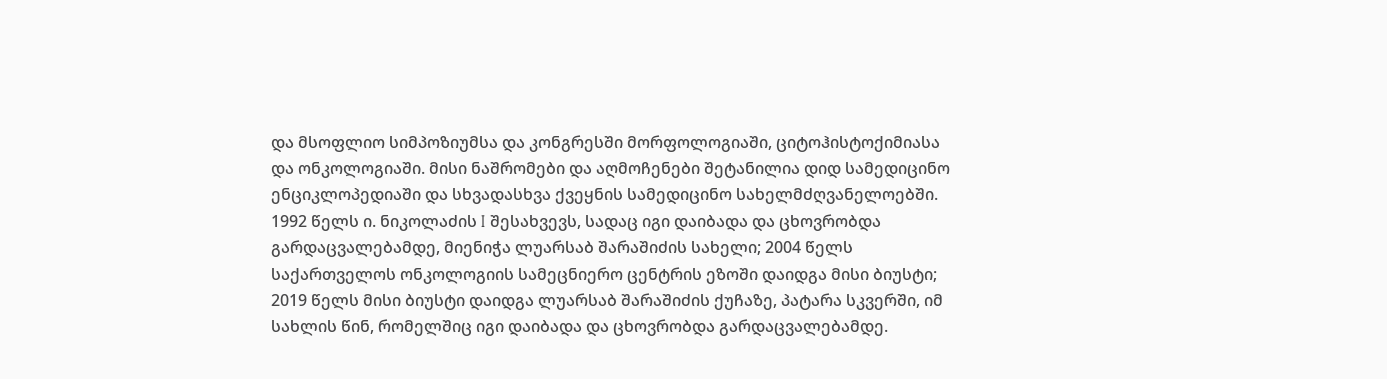და მსოფლიო სიმპოზიუმსა და კონგრესში მორფოლოგიაში, ციტოჰისტოქიმიასა და ონკოლოგიაში. მისი ნაშრომები და აღმოჩენები შეტანილია დიდ სამედიცინო ენციკლოპედიაში და სხვადასხვა ქვეყნის სამედიცინო სახელმძღვანელოებში. 1992 წელს ი. ნიკოლაძის I შესახვევს, სადაც იგი დაიბადა და ცხოვრობდა გარდაცვალებამდე, მიენიჭა ლუარსაბ შარაშიძის სახელი; 2004 წელს საქართველოს ონკოლოგიის სამეცნიერო ცენტრის ეზოში დაიდგა მისი ბიუსტი; 2019 წელს მისი ბიუსტი დაიდგა ლუარსაბ შარაშიძის ქუჩაზე, პატარა სკვერში, იმ სახლის წინ, რომელშიც იგი დაიბადა და ცხოვრობდა გარდაცვალებამდე.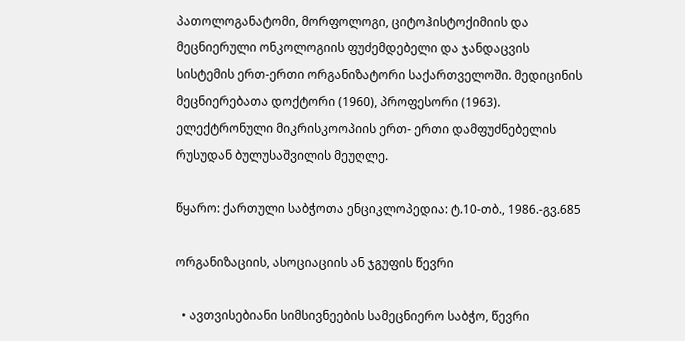პათოლოგანატომი, მორფოლოგი, ციტოჰისტოქიმიის და მეცნიერული ონკოლოგიის ფუძემდებელი და ჯანდაცვის სისტემის ერთ-ერთი ორგანიზატორი საქართველოში. მედიცინის მეცნიერებათა დოქტორი (1960), პროფესორი (1963). ელექტრონული მიკრისკოოპიის ერთ- ერთი დამფუძნებელის რუსუდან ბულუსაშვილის მეუღლე.

წყარო: ქართული საბჭოთა ენციკლოპედია: ტ.10-თბ., 1986.-გვ.685

ორგანიზაციის, ასოციაციის ან ჯგუფის წევრი

  • ავთვისებიანი სიმსივნეების სამეცნიერო საბჭო, წევრი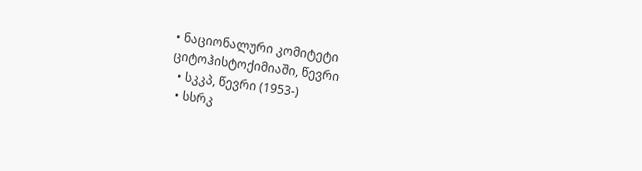• ნაციონალური კომიტეტი ციტოჰისტოქიმიაში, წევრი
  • სკკპ, წევრი (1953-)
  • სსრკ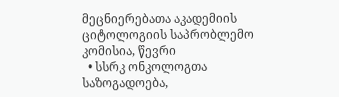მეცნიერებათა აკადემიის ციტოლოგიის საპრობლემო კომისია, წევრი
  • სსრკ ონკოლოგთა საზოგადოება,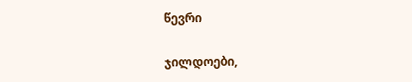წევრი

ჯილდოები,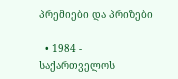პრემიები და პრიზები

  • 1984 - საქართველოს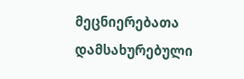მეცნიერებათა დამსახურებული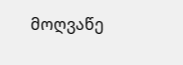მოღვაწე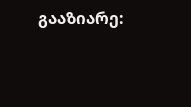გააზიარე: